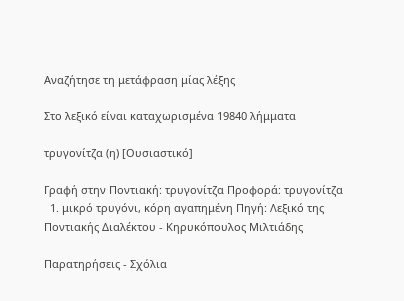Αναζήτησε τη μετάφραση μίας λέξης

Στο λεξικό είναι καταχωρισμένα 19840 λήμματα

τρυγονίτζα (η) [Ουσιαστικό]

Γραφή στην Ποντιακή: τρυγονίτζα Προφορά: τρυγονίτζα
  1. μικρό τρυγόνι, κόρη αγαπημένη Πηγή: Λεξικό της Ποντιακής Διαλέκτου - Κηρυκόπουλος Μιλτιάδης

Παρατηρήσεις - Σχόλια